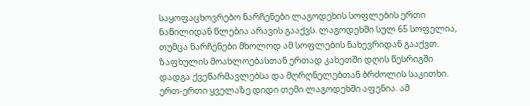საყოფაცხოვრებო ნარჩენები ლაგოდეხის სოფლების ერთი ნაწილიდან წლებია არავის გააქვს. ლაგოდეხში სულ 65 სოფელია, თუმცა ნარჩენები მხოლოდ ამ სოფლების ნახევრიდან გააქვთ. ზაფხულის მოახლოებასთან ერთად კახეთში დღის წესრიგში დადგა ქვეწარმავლებსა და მღრღნელებთან ბრძოლის საკითხი.
ერთ-ერთი ყველაზე დიდი თემი ლაგოდეხში აფენია. ამ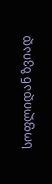სოფლიდან ზვიად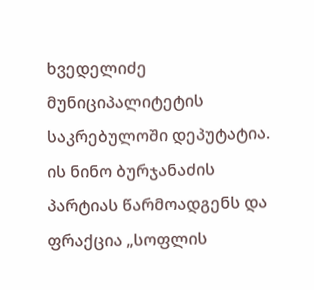ხვედელიძე მუნიციპალიტეტის საკრებულოში დეპუტატია. ის ნინო ბურჯანაძის პარტიას წარმოადგენს და ფრაქცია „სოფლის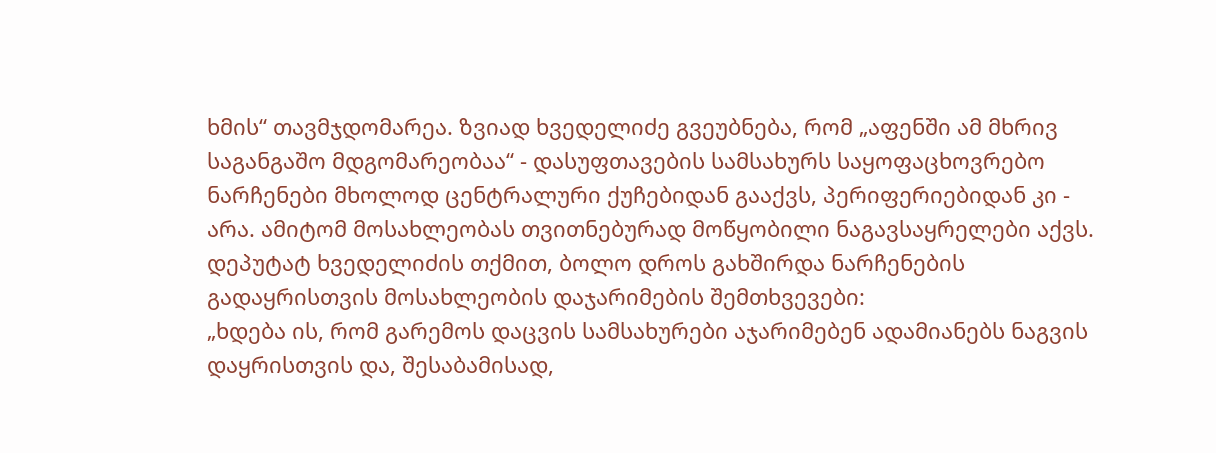ხმის“ თავმჯდომარეა. ზვიად ხვედელიძე გვეუბნება, რომ „აფენში ამ მხრივ საგანგაშო მდგომარეობაა“ - დასუფთავების სამსახურს საყოფაცხოვრებო ნარჩენები მხოლოდ ცენტრალური ქუჩებიდან გააქვს, პერიფერიებიდან კი - არა. ამიტომ მოსახლეობას თვითნებურად მოწყობილი ნაგავსაყრელები აქვს. დეპუტატ ხვედელიძის თქმით, ბოლო დროს გახშირდა ნარჩენების გადაყრისთვის მოსახლეობის დაჯარიმების შემთხვევები:
„ხდება ის, რომ გარემოს დაცვის სამსახურები აჯარიმებენ ადამიანებს ნაგვის დაყრისთვის და, შესაბამისად,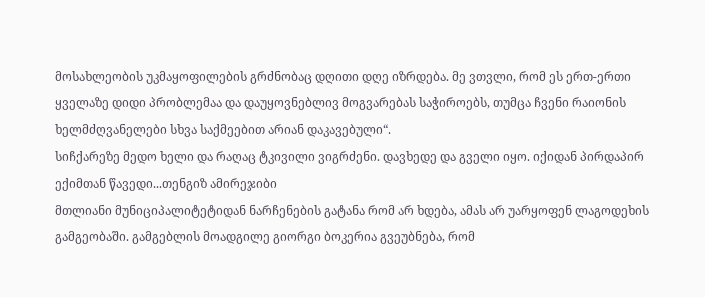მოსახლეობის უკმაყოფილების გრძნობაც დღითი დღე იზრდება. მე ვთვლი, რომ ეს ერთ-ერთი ყველაზე დიდი პრობლემაა და დაუყოვნებლივ მოგვარებას საჭიროებს, თუმცა ჩვენი რაიონის ხელმძღვანელები სხვა საქმეებით არიან დაკავებული“.
სიჩქარეზე მედო ხელი და რაღაც ტკივილი ვიგრძენი. დავხედე და გველი იყო. იქიდან პირდაპირ ექიმთან წავედი...თენგიზ ამირეჯიბი
მთლიანი მუნიციპალიტეტიდან ნარჩენების გატანა რომ არ ხდება, ამას არ უარყოფენ ლაგოდეხის გამგეობაში. გამგებლის მოადგილე გიორგი ბოკერია გვეუბნება, რომ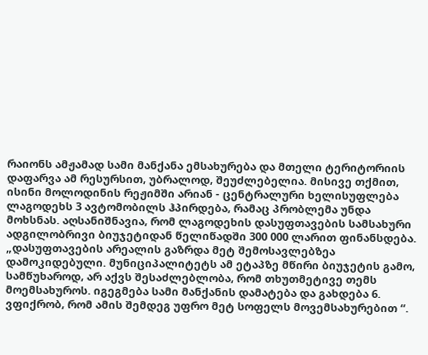რაიონს ამჟამად სამი მანქანა ემსახურება და მთელი ტერიტორიის დაფარვა ამ რესურსით, უბრალოდ, შეუძლებელია. მისივე თქმით, ისინი მოლოდინის რეჟიმში არიან - ცენტრალური ხელისუფლება ლაგოდეხს 3 ავტომობილს ჰპირდება, რამაც პრობლემა უნდა მოხსნას. აღსანიშნავია, რომ ლაგოდეხის დასუფთავების სამსახური ადგილობრივი ბიუჯეტიდან წელიწადში 300 000 ლარით ფინანსდება.
„დასუფთავების არეალის გაზრდა მეტ შემოსავლებზეა დამოკიდებული. მუნიციპალიტეტს ამ ეტაპზე მწირი ბიუჯეტის გამო, სამწუხაროდ, არ აქვს შესაძლებლობა, რომ თხუთმეტივე თემს მოემსახუროს. იგეგმება სამი მანქანის დამატება და გახდება 6. ვფიქრობ, რომ ამის შემდეგ უფრო მეტ სოფელს მოვემსახურებით “.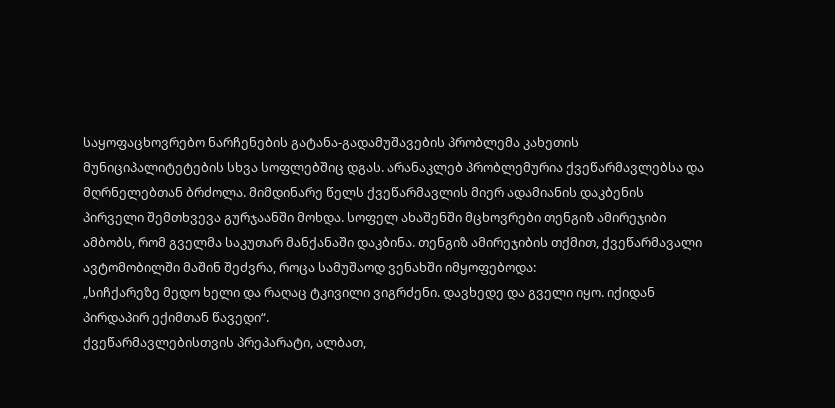საყოფაცხოვრებო ნარჩენების გატანა-გადამუშავების პრობლემა კახეთის მუნიციპალიტეტების სხვა სოფლებშიც დგას. არანაკლებ პრობლემურია ქვეწარმავლებსა და მღრნელებთან ბრძოლა. მიმდინარე წელს ქვეწარმავლის მიერ ადამიანის დაკბენის პირველი შემთხვევა გურჯაანში მოხდა. სოფელ ახაშენში მცხოვრები თენგიზ ამირეჯიბი ამბობს, რომ გველმა საკუთარ მანქანაში დაკბინა. თენგიზ ამირეჯიბის თქმით, ქვეწარმავალი ავტომობილში მაშინ შეძვრა, როცა სამუშაოდ ვენახში იმყოფებოდა:
„სიჩქარეზე მედო ხელი და რაღაც ტკივილი ვიგრძენი. დავხედე და გველი იყო. იქიდან პირდაპირ ექიმთან წავედი“.
ქვეწარმავლებისთვის პრეპარატი, ალბათ,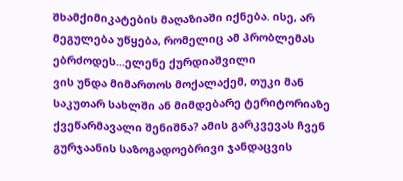შხამქიმიკატების მაღაზიაში იქნება. ისე, არ მეგულება უწყება, რომელიც ამ პრობლემას ებრძოდეს...ელენე ქურდიაშვილი
ვის უნდა მიმართოს მოქალაქემ, თუკი მან საკუთარ სახლში ან მიმდებარე ტერიტორიაზე ქვეწარმავალი შენიშნა? ამის გარკვევას ჩვენ გურჯაანის საზოგადოებრივი ჯანდაცვის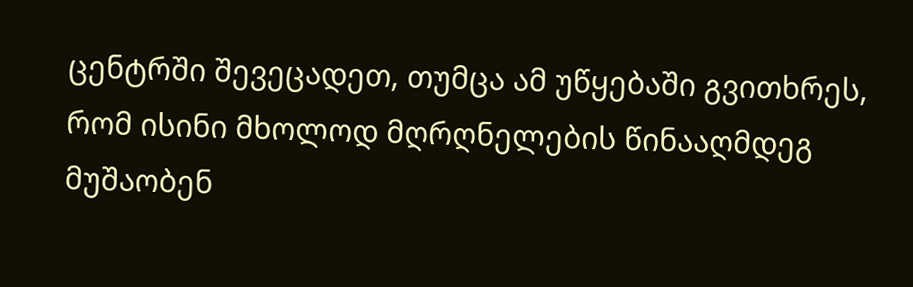ცენტრში შევეცადეთ, თუმცა ამ უწყებაში გვითხრეს, რომ ისინი მხოლოდ მღრღნელების წინააღმდეგ მუშაობენ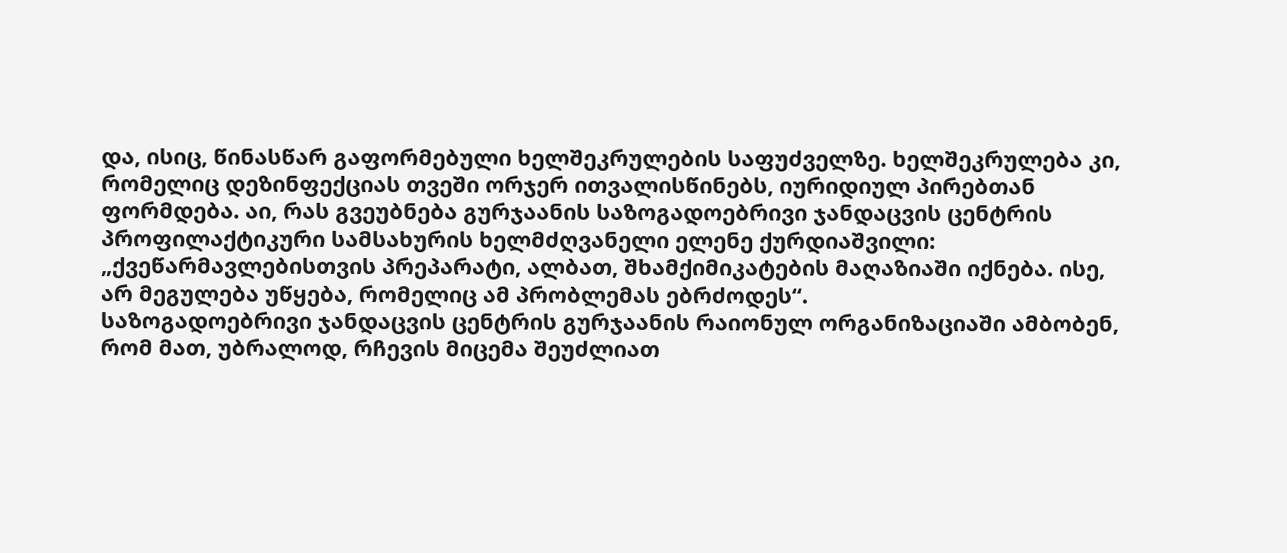და, ისიც, წინასწარ გაფორმებული ხელშეკრულების საფუძველზე. ხელშეკრულება კი, რომელიც დეზინფექციას თვეში ორჯერ ითვალისწინებს, იურიდიულ პირებთან ფორმდება. აი, რას გვეუბნება გურჯაანის საზოგადოებრივი ჯანდაცვის ცენტრის პროფილაქტიკური სამსახურის ხელმძღვანელი ელენე ქურდიაშვილი:
„ქვეწარმავლებისთვის პრეპარატი, ალბათ, შხამქიმიკატების მაღაზიაში იქნება. ისე, არ მეგულება უწყება, რომელიც ამ პრობლემას ებრძოდეს“.
საზოგადოებრივი ჯანდაცვის ცენტრის გურჯაანის რაიონულ ორგანიზაციაში ამბობენ, რომ მათ, უბრალოდ, რჩევის მიცემა შეუძლიათ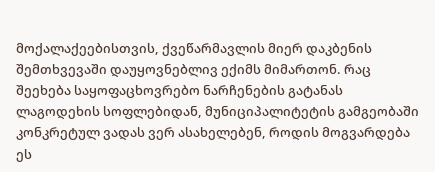მოქალაქეებისთვის, ქვეწარმავლის მიერ დაკბენის შემთხვევაში დაუყოვნებლივ ექიმს მიმართონ. რაც შეეხება საყოფაცხოვრებო ნარჩენების გატანას ლაგოდეხის სოფლებიდან, მუნიციპალიტეტის გამგეობაში კონკრეტულ ვადას ვერ ასახელებენ, როდის მოგვარდება ეს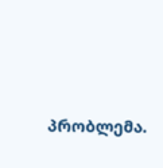პრობლემა.